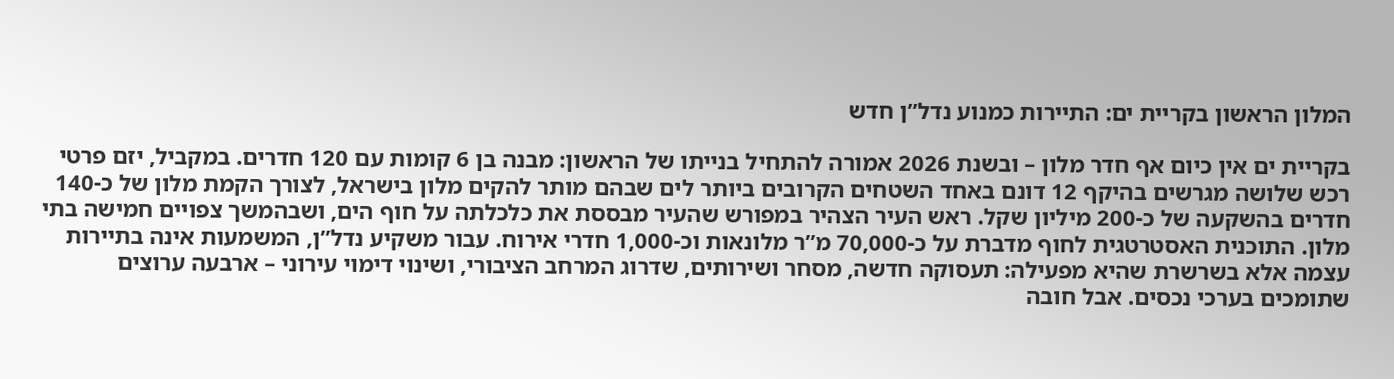המלון הראשון בקריית ים: התיירות כמנוע נדל”ן חדש

בקריית ים אין כיום אף חדר מלון – ובשנת 2026 אמורה להתחיל בנייתו של הראשון: מבנה בן 6 קומות עם 120 חדרים. במקביל, יזם פרטי רכש שלושה מגרשים בהיקף 12 דונם באחד השטחים הקרובים ביותר לים שבהם מותר להקים מלון בישראל, לצורך הקמת מלון של כ-140 חדרים בהשקעה של כ-200 מיליון שקל. ראש העיר הצהיר במפורש שהעיר מבססת את כלכלתה על חוף הים, ושבהמשך צפויים חמישה בתי מלון. התוכנית האסטרטגית לחוף מדברת על כ-70,000 מ”ר מלונאות וכ-1,000 חדרי אירוח. עבור משקיע נדל”ן, המשמעות אינה בתיירות עצמה אלא בשרשרת שהיא מפעילה: תעסוקה חדשה, מסחר ושירותים, שדרוג המרחב הציבורי, ושינוי דימוי עירוני – ארבעה ערוצים שתומכים בערכי נכסים. אבל חובה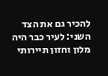להכיר גם את הצד השני: לעיר כבר היה מלון וחזון תיירותי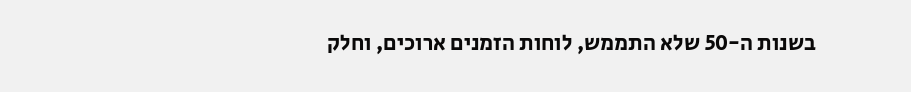בשנות ה-50 שלא התממש, לוחות הזמנים ארוכים, וחלק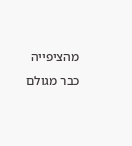מהציפייה כבר מגולם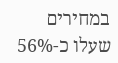במחירים שעלו כ-56%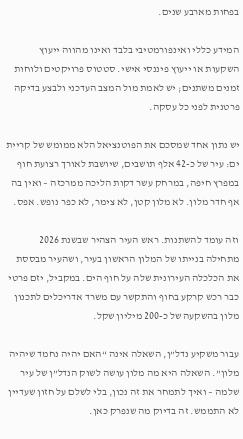בפחות מארבע שנים.

המידע כללי ואינפורמטיבי בלבד ואינו מהווה ייעוץ השקעות או ייעוץ פיננסי אישי. סטטוס פרויקטים ולוחות זמנים משתנים; יש לאמת מול המצב העדכני ולבצע בדיקה פרטנית לפני כל עסקה.

יש נתון אחד שמסכם את הפוטנציאל הלא ממומש של קריית ים: עיר של כ-42 אלף תושבים, שיושבת לאורך רצועת חוף במפרץ חיפה, במרחק עשר דקות הליכה ממרכזה – ואין בה אף חדר מלון. לא מלון קטן, לא צימר, לא כפר נופש. אפס.

וזה עומד להשתנות. ראש העיר הצהיר שבשנת 2026 מתחילה בנייתו של המלון הראשון בעיר, ושהעיר מבססת את הכלכלה העירונית שלה על חוף הים. במקביל, יזם פרטי כבר רכש קרקע בחוף והתקשר עם משרד אדריכלים לתכנון מלון בהשקעה של כ-200 מיליון שקל.

עבור משקיע נדל”ן, השאלה אינה “האם יהיה נחמד שיהיה מלון”. השאלה היא מה מלון עושה לשוק הנדל”ן של עיר שלמה – ואיך לתמחר את זה נכון, בלי לשלם על חזון שעדיין לא התממש. זה בדיוק מה שנפרק כאן.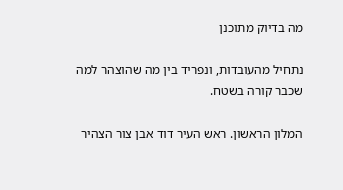מה בדיוק מתוכנן

נתחיל מהעובדות, ונפריד בין מה שהוצהר למה שכבר קורה בשטח.

המלון הראשון. ראש העיר דוד אבן צור הצהיר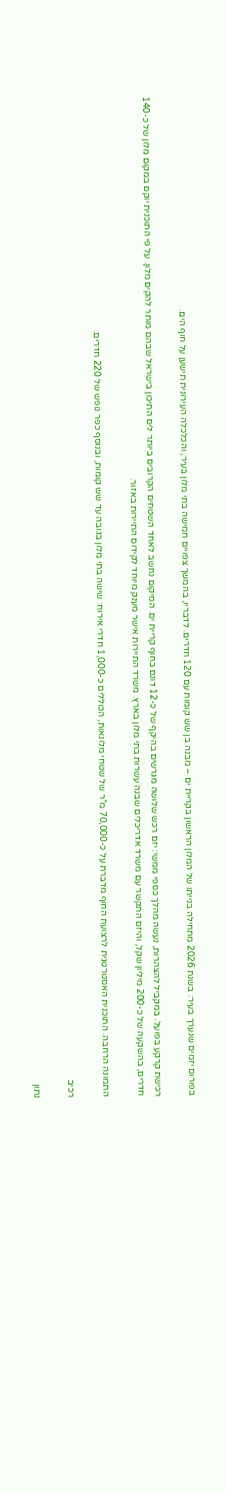בפורום יזמים שנערך בעיר: בשנת 2026 מתחילה בנייתו של המלון הראשון בקריית ים – מבנה בן שש קומות עם 120 חדרים. לדבריו, בהמשך צפויים חמישה בתי מלון בעיר, והכלכלה העירונית תישען על חוף הים.

רכישת קרקע בפועל. במקביל להצהרות, נעשה מהלך כספי ממשי: יזם רכש שלושה מגרשים בהיקף של כ-12 דונם בחוף קריית ים. המיקום נחשב לאחד השטחים הקרובים ביותר לים התיכון בישראל שבהם מותר להקים מלון. על פי התוכנית יוקם במקום מלון של כ-140 חדרים, בהשקעה של כ-200 מיליון שקל, והיזם התקשר עם משרד אדריכלים שבנה עשרות בתי מלון בארץ. משרד התיירות אישר מענק מיוחד לקידום התיירות באזור.

התמונה הרחבה. התוכנית האסטרטגית לרצועת החוף מדברת על כ-70,000 מ”ר של שטחי מלונאות, הכוללים כ-1,000 חדרי אירוח: שישה בתי מלון בגובה עד שש קומות, ובנוסף כפר נופש של 220 חדרים.

רכיב

נתון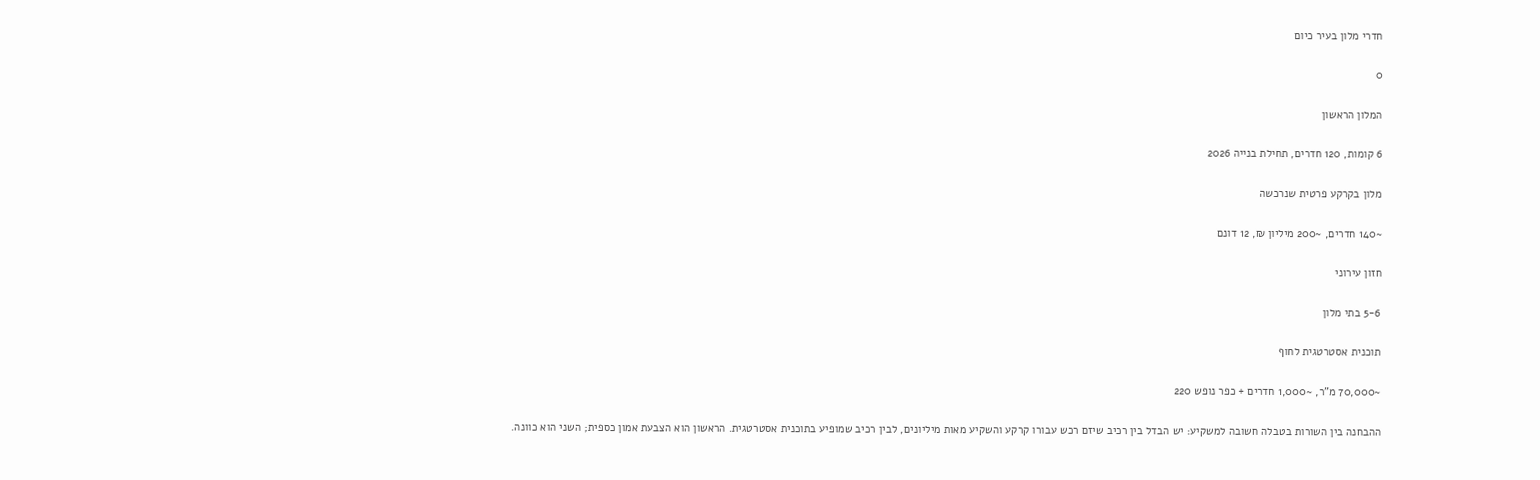חדרי מלון בעיר כיום

0

המלון הראשון

6 קומות, 120 חדרים, תחילת בנייה 2026

מלון בקרקע פרטית שנרכשה

~140 חדרים, ~200 מיליון ₪, 12 דונם

חזון עירוני

5-6 בתי מלון

תוכנית אסטרטגית לחוף

~70,000 מ”ר, ~1,000 חדרים + כפר נופש 220

ההבחנה בין השורות בטבלה חשובה למשקיע: יש הבדל בין רכיב שיזם רכש עבורו קרקע והשקיע מאות מיליונים, לבין רכיב שמופיע בתוכנית אסטרטגית. הראשון הוא הצבעת אמון כספית; השני הוא כוונה.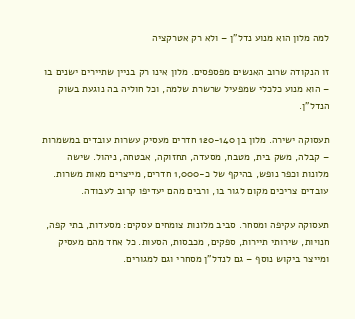למה מלון הוא מנוע נדל”ן – ולא רק אטרקציה

זו הנקודה שרוב האנשים מפספסים. מלון אינו רק בניין שתיירים ישנים בו – הוא מנוע כלכלי שמפעיל שרשרת שלמה, וכל חוליה בה נוגעת בשוק הנדל”ן.

תעסוקה ישירה. מלון בן 120-140 חדרים מעסיק עשרות עובדים במשמרות – קבלה, משק בית, מטבח, מסעדה, תחזוקה, אבטחה, ניהול. שישה מלונות וכפר נופש, בהיקף של כ-1,000 חדרים, מייצרים מאות משרות. עובדים צריכים מקום לגור בו, ורבים מהם יעדיפו קרוב לעבודה.

תעסוקה עקיפה ומסחר. סביב מלונות צומחים עסקים: מסעדות, בתי קפה, חנויות, שירותי תיירות, ספקים, מכבסות, הסעות. כל אחד מהם מעסיק ומייצר ביקוש נוסף – גם לנדל”ן מסחרי וגם למגורים.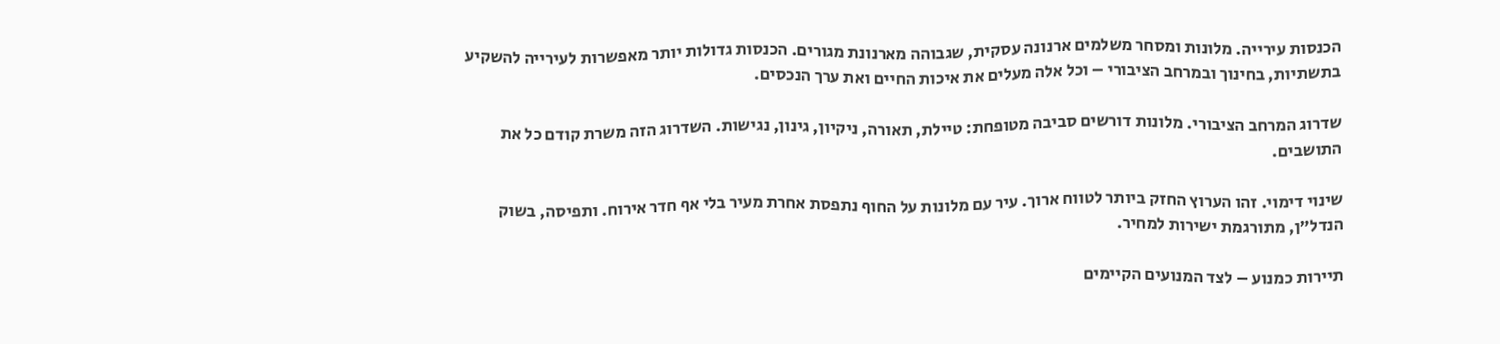הכנסות עירייה. מלונות ומסחר משלמים ארנונה עסקית, שגבוהה מארנונת מגורים. הכנסות גדולות יותר מאפשרות לעירייה להשקיע בתשתיות, בחינוך ובמרחב הציבורי – וכל אלה מעלים את איכות החיים ואת ערך הנכסים.

שדרוג המרחב הציבורי. מלונות דורשים סביבה מטופחת: טיילת, תאורה, ניקיון, גינון, נגישות. השדרוג הזה משרת קודם כל את התושבים.

שינוי דימוי. זהו הערוץ החזק ביותר לטווח ארוך. עיר עם מלונות על החוף נתפסת אחרת מעיר בלי אף חדר אירוח. ותפיסה, בשוק הנדל”ן, מתורגמת ישירות למחיר.

תיירות כמנוע – לצד המנועים הקיימים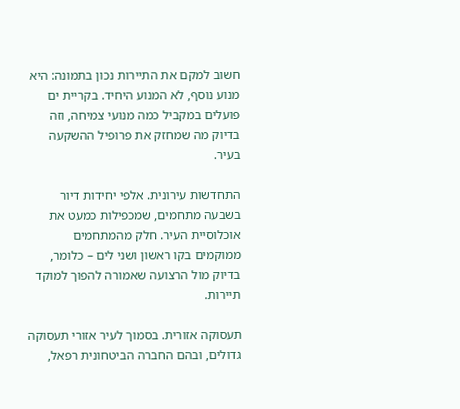חשוב למקם את התיירות נכון בתמונה: היא מנוע נוסף, לא המנוע היחיד. בקריית ים פועלים במקביל כמה מנועי צמיחה, וזה בדיוק מה שמחזק את פרופיל ההשקעה בעיר.

התחדשות עירונית. אלפי יחידות דיור בשבעה מתחמים, שמכפילות כמעט את אוכלוסיית העיר. חלק מהמתחמים ממוקמים בקו ראשון ושני לים – כלומר, בדיוק מול הרצועה שאמורה להפוך למוקד תיירות.

תעסוקה אזורית. בסמוך לעיר אזורי תעסוקה גדולים, ובהם החברה הביטחונית רפאל,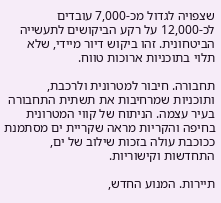שצפויה לגדול מכ-7,000 עובדים לכ-12,000 על רקע הביקושים לתעשייה הביטחונית. זהו ביקוש דיור מיידי, שלא תלוי בתוכניות ארוכות טווח.

תחבורה. חיבור למטרונית ולרכבת, ותוכניות שמרחיבות את תשתית התחבורה בעיר עצמה. הניתוח של קווי המטרונית בחיפה והקריות מראה שקריית ים מסתמנת ככוכבת עולה בזכות שילוב של ים, התחדשות וקישוריות.

תיירות. המנוע החדש,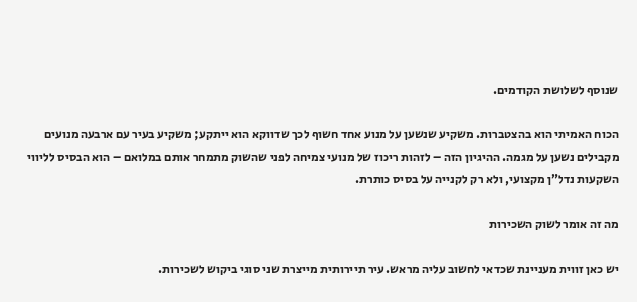שנוסף לשלושת הקודמים.

הכוח האמיתי הוא בהצטברות. משקיע שנשען על מנוע אחד חשוף לכך שדווקא הוא ייתקע; משקיע בעיר עם ארבעה מנועים מקבילים נשען על מגמה. ההיגיון הזה – לזהות ריכוז של מנועי צמיחה לפני שהשוק מתמחר אותם במלואם – הוא הבסיס לליווי השקעות נדל”ן מקצועי, ולא רק לקנייה על בסיס כותרת.

מה זה אומר לשוק השכירות

יש כאן זווית מעניינת שכדאי לחשוב עליה מראש. עיר תיירותית מייצרת שני סוגי ביקוש לשכירות.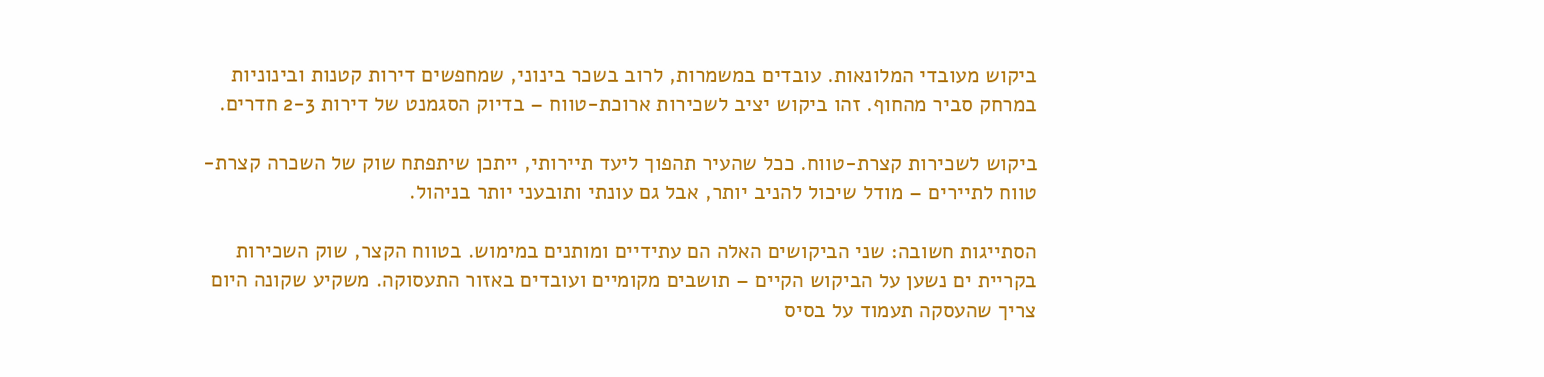ביקוש מעובדי המלונאות. עובדים במשמרות, לרוב בשכר בינוני, שמחפשים דירות קטנות ובינוניות במרחק סביר מהחוף. זהו ביקוש יציב לשכירות ארוכת-טווח – בדיוק הסגמנט של דירות 2-3 חדרים.

ביקוש לשכירות קצרת-טווח. ככל שהעיר תהפוך ליעד תיירותי, ייתכן שיתפתח שוק של השכרה קצרת-טווח לתיירים – מודל שיכול להניב יותר, אבל גם עונתי ותובעני יותר בניהול.

הסתייגות חשובה: שני הביקושים האלה הם עתידיים ומותנים במימוש. בטווח הקצר, שוק השכירות בקריית ים נשען על הביקוש הקיים – תושבים מקומיים ועובדים באזור התעסוקה. משקיע שקונה היום צריך שהעסקה תעמוד על בסיס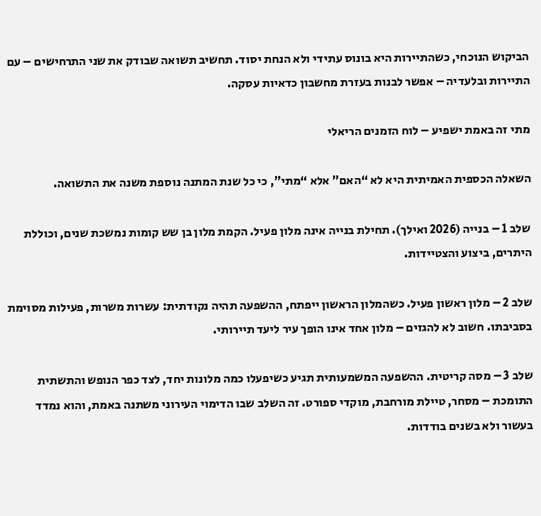הביקוש הנוכחי, כשהתיירות היא בונוס עתידי ולא הנחת יסוד. תחשיב תשואה שבודק את שני התרחישים – עם התיירות ובלעדיה – אפשר לבנות בעזרת מחשבון כדאיות עסקה.

מתי זה באמת ישפיע – לוח הזמנים הריאלי

השאלה הכספית האמיתית היא לא “האם” אלא “מתי”, כי כל שנת המתנה נוספת משנה את התשואה.

שלב 1 – בנייה (2026 ואילך). תחילת בנייה אינה מלון פעיל. הקמת מלון בן שש קומות נמשכת שנים, וכוללת היתרים, ביצוע והצטיידות.

שלב 2 – מלון ראשון פעיל. כשהמלון הראשון ייפתח, ההשפעה תהיה נקודתית: עשרות משרות, פעילות מסוימת בסביבתו. חשוב לא להגזים – מלון אחד אינו הופך עיר ליעד תיירותי.

שלב 3 – מסה קריטית. ההשפעה המשמעותית תגיע כשיפעלו כמה מלונות יחד, לצד כפר הנופש והתשתית התומכת – מסחר, טיילת מורחבת, מוקדי ספורט. זה השלב שבו הדימוי העירוני משתנה באמת, והוא נמדד בעשור ולא בשנים בודדות.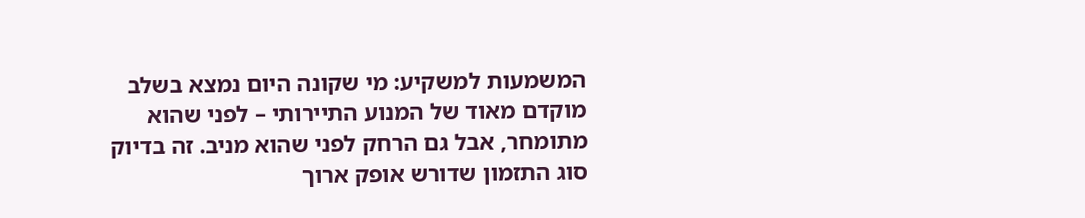המשמעות למשקיע: מי שקונה היום נמצא בשלב מוקדם מאוד של המנוע התיירותי – לפני שהוא מתומחר, אבל גם הרחק לפני שהוא מניב. זה בדיוק סוג התזמון שדורש אופק ארוך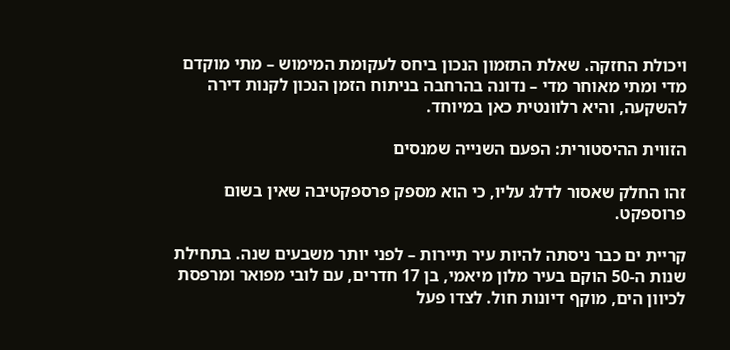ויכולת החזקה. שאלת התזמון הנכון ביחס לעקומת המימוש – מתי מוקדם מדי ומתי מאוחר מדי – נדונה בהרחבה בניתוח הזמן הנכון לקנות דירה להשקעה, והיא רלוונטית כאן במיוחד.

הזווית ההיסטורית: הפעם השנייה שמנסים

זהו החלק שאסור לדלג עליו, כי הוא מספק פרספקטיבה שאין בשום פרוספקט.

קריית ים כבר ניסתה להיות עיר תיירות – לפני יותר משבעים שנה. בתחילת שנות ה-50 הוקם בעיר מלון מיאמי, בן 17 חדרים, עם לובי מפואר ומרפסת לכיוון הים, מוקף דיונות חול. לצדו פעל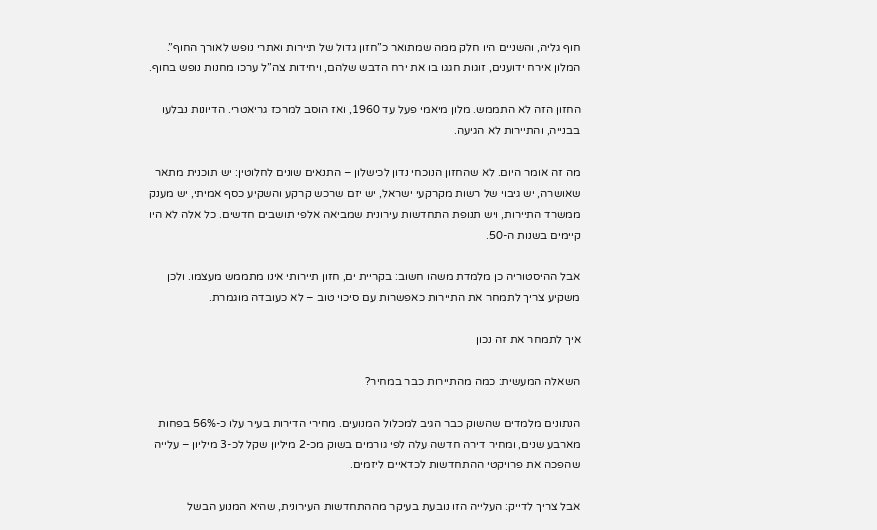חוף גליה, והשניים היו חלק ממה שמתואר כ”חזון גדול של תיירות ואתרי נופש לאורך החוף”. המלון אירח ידוענים, זוגות חגגו בו את ירח הדבש שלהם, ויחידות צה”ל ערכו מחנות נופש בחוף.

החזון הזה לא התממש. מלון מיאמי פעל עד 1960, ואז הוסב למרכז גריאטרי. הדיונות נבלעו בבנייה, והתיירות לא הגיעה.

מה זה אומר היום. לא שהחזון הנוכחי נדון לכישלון – התנאים שונים לחלוטין: יש תוכנית מתאר שאושרה, יש גיבוי של רשות מקרקעי ישראל, יש יזם שרכש קרקע והשקיע כסף אמיתי, יש מענק ממשרד התיירות, ויש תנופת התחדשות עירונית שמביאה אלפי תושבים חדשים. כל אלה לא היו קיימים בשנות ה-50.

אבל ההיסטוריה כן מלמדת משהו חשוב: בקריית ים, חזון תיירותי אינו מתממש מעצמו. ולכן משקיע צריך לתמחר את התיירות כאפשרות עם סיכוי טוב – לא כעובדה מוגמרת.

איך לתמחר את זה נכון

השאלה המעשית: כמה מהתיירות כבר במחיר?

הנתונים מלמדים שהשוק כבר הגיב למכלול המנועים. מחירי הדירות בעיר עלו כ-56% בפחות מארבע שנים, ומחיר דירה חדשה עלה לפי גורמים בשוק מכ-2 מיליון שקל לכ-3 מיליון – עלייה שהפכה את פרויקטי ההתחדשות לכדאיים ליזמים.

אבל צריך לדייק: העלייה הזו נובעת בעיקר מההתחדשות העירונית, שהיא המנוע הבשל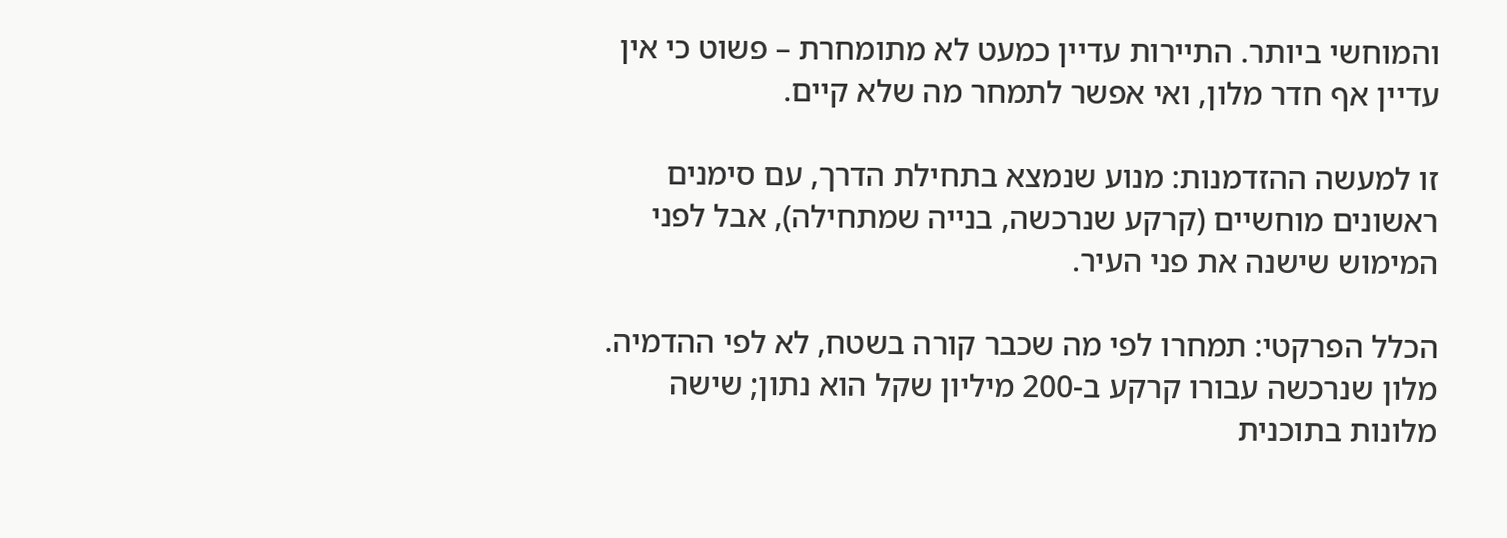והמוחשי ביותר. התיירות עדיין כמעט לא מתומחרת – פשוט כי אין עדיין אף חדר מלון, ואי אפשר לתמחר מה שלא קיים.

זו למעשה ההזדמנות: מנוע שנמצא בתחילת הדרך, עם סימנים ראשונים מוחשיים (קרקע שנרכשה, בנייה שמתחילה), אבל לפני המימוש שישנה את פני העיר.

הכלל הפרקטי: תמחרו לפי מה שכבר קורה בשטח, לא לפי ההדמיה. מלון שנרכשה עבורו קרקע ב-200 מיליון שקל הוא נתון; שישה מלונות בתוכנית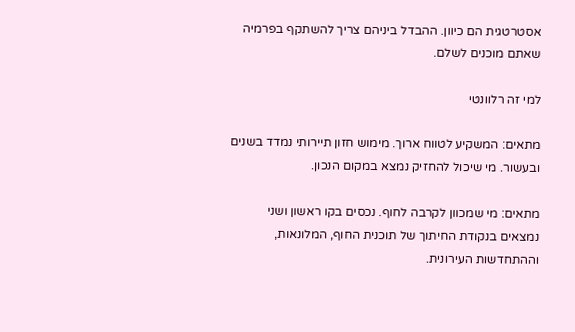אסטרטגית הם כיוון. ההבדל ביניהם צריך להשתקף בפרמיה שאתם מוכנים לשלם.

למי זה רלוונטי

מתאים: המשקיע לטווח ארוך. מימוש חזון תיירותי נמדד בשנים ובעשור. מי שיכול להחזיק נמצא במקום הנכון.

מתאים: מי שמכוון לקרבה לחוף. נכסים בקו ראשון ושני נמצאים בנקודת החיתוך של תוכנית החוף, המלונאות, וההתחדשות העירונית.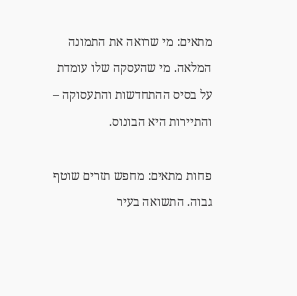מתאים: מי שרואה את התמונה המלאה. מי שהעסקה שלו עומדת על בסיס ההתחדשות והתעסוקה – והתיירות היא הבונוס.

פחות מתאים: מחפש תזרים שוטף גבוה. התשואה בעיר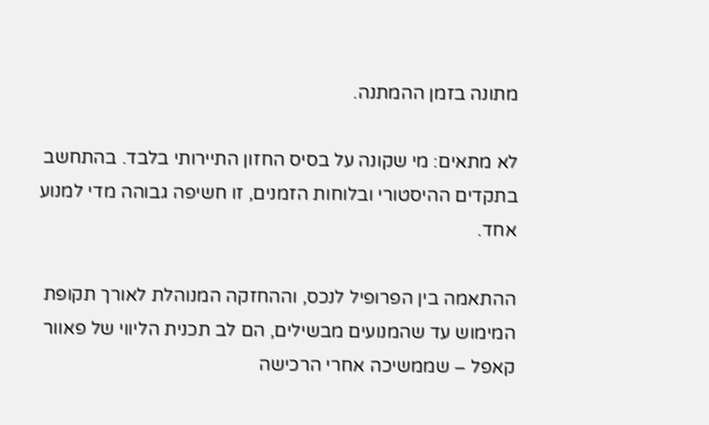מתונה בזמן ההמתנה.

לא מתאים: מי שקונה על בסיס החזון התיירותי בלבד. בהתחשב בתקדים ההיסטורי ובלוחות הזמנים, זו חשיפה גבוהה מדי למנוע אחד.

ההתאמה בין הפרופיל לנכס, וההחזקה המנוהלת לאורך תקופת המימוש עד שהמנועים מבשילים, הם לב תכנית הליווי של פאוור קאפל – שממשיכה אחרי הרכישה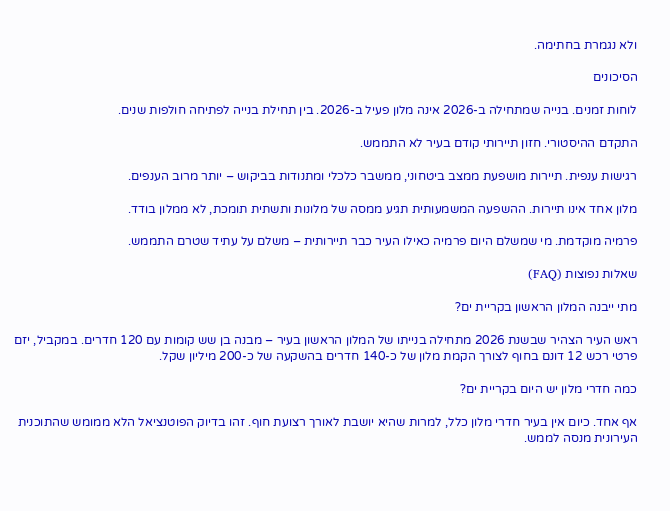ולא נגמרת בחתימה.

הסיכונים

לוחות זמנים. בנייה שמתחילה ב-2026 אינה מלון פעיל ב-2026. בין תחילת בנייה לפתיחה חולפות שנים.

התקדם ההיסטורי. חזון תיירותי קודם בעיר לא התממש.

רגישות ענפית. תיירות מושפעת ממצב ביטחוני, ממשבר כלכלי ומתנודות בביקוש – יותר מרוב הענפים.

מלון אחד אינו תיירות. ההשפעה המשמעותית תגיע ממסה של מלונות ותשתית תומכת, לא ממלון בודד.

פרמיה מוקדמת. מי שמשלם היום פרמיה כאילו העיר כבר תיירותית – משלם על עתיד שטרם התממש.

שאלות נפוצות (FAQ)

מתי ייבנה המלון הראשון בקריית ים?

ראש העיר הצהיר שבשנת 2026 מתחילה בנייתו של המלון הראשון בעיר – מבנה בן שש קומות עם 120 חדרים. במקביל, יזם פרטי רכש 12 דונם בחוף לצורך הקמת מלון של כ-140 חדרים בהשקעה של כ-200 מיליון שקל.

כמה חדרי מלון יש היום בקריית ים?

אף אחד. כיום אין בעיר חדרי מלון כלל, למרות שהיא יושבת לאורך רצועת חוף. זהו בדיוק הפוטנציאל הלא ממומש שהתוכנית העירונית מנסה לממש.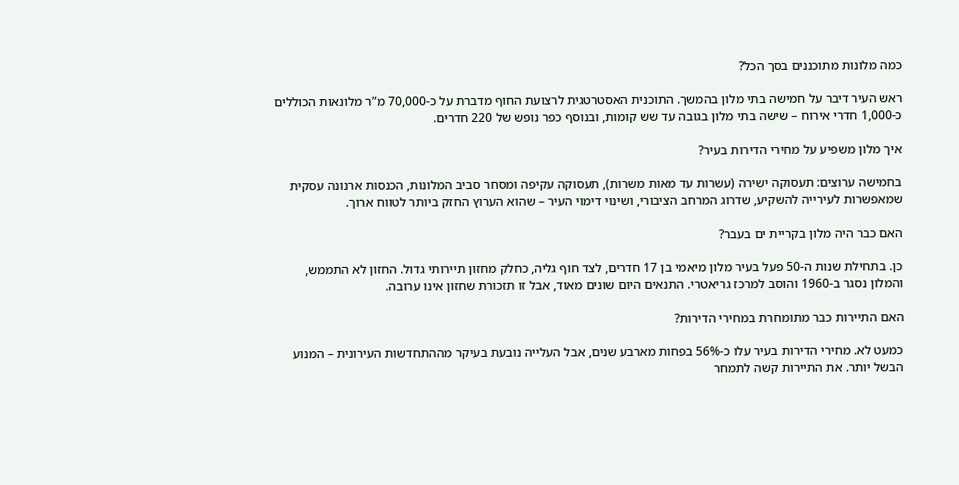כמה מלונות מתוכננים בסך הכל?

ראש העיר דיבר על חמישה בתי מלון בהמשך. התוכנית האסטרטגית לרצועת החוף מדברת על כ-70,000 מ”ר מלונאות הכוללים כ-1,000 חדרי אירוח – שישה בתי מלון בגובה עד שש קומות, ובנוסף כפר נופש של 220 חדרים.

איך מלון משפיע על מחירי הדירות בעיר?

בחמישה ערוצים: תעסוקה ישירה (עשרות עד מאות משרות), תעסוקה עקיפה ומסחר סביב המלונות, הכנסות ארנונה עסקית שמאפשרות לעירייה להשקיע, שדרוג המרחב הציבורי, ושינוי דימוי העיר – שהוא הערוץ החזק ביותר לטווח ארוך.

האם כבר היה מלון בקריית ים בעבר?

כן. בתחילת שנות ה-50 פעל בעיר מלון מיאמי בן 17 חדרים, לצד חוף גליה, כחלק מחזון תיירותי גדול. החזון לא התממש, והמלון נסגר ב-1960 והוסב למרכז גריאטרי. התנאים היום שונים מאוד, אבל זו תזכורת שחזון אינו ערובה.

האם התיירות כבר מתומחרת במחירי הדירות?

כמעט לא. מחירי הדירות בעיר עלו כ-56% בפחות מארבע שנים, אבל העלייה נובעת בעיקר מההתחדשות העירונית – המנוע הבשל יותר. את התיירות קשה לתמחר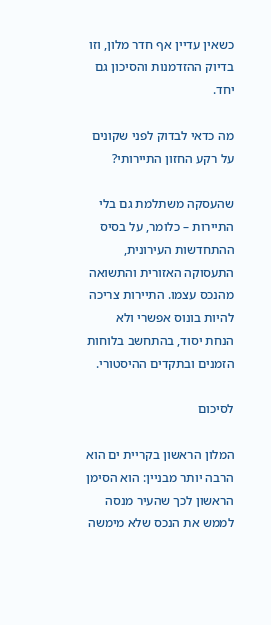כשאין עדיין אף חדר מלון, וזו בדיוק ההזדמנות והסיכון גם יחד.

מה כדאי לבדוק לפני שקונים על רקע החזון התיירותי?

שהעסקה משתלמת גם בלי התיירות – כלומר, על בסיס ההתחדשות העירונית, התעסוקה האזורית והתשואה מהנכס עצמו. התיירות צריכה להיות בונוס אפשרי ולא הנחת יסוד, בהתחשב בלוחות הזמנים ובתקדים ההיסטורי.

לסיכום

המלון הראשון בקריית ים הוא הרבה יותר מבניין: הוא הסימן הראשון לכך שהעיר מנסה לממש את הנכס שלא מימשה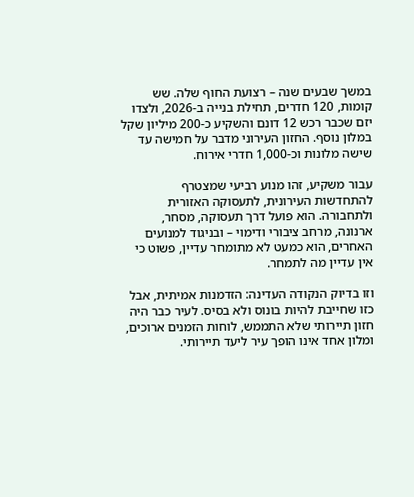במשך שבעים שנה – רצועת החוף שלה. שש קומות, 120 חדרים, תחילת בנייה ב-2026, ולצדו יזם שכבר רכש 12 דונם והשקיע כ-200 מיליון שקל במלון נוסף. החזון העירוני מדבר על חמישה עד שישה מלונות וכ-1,000 חדרי אירוח.

עבור משקיע, זהו מנוע רביעי שמצטרף להתחדשות העירונית, לתעסוקה האזורית ולתחבורה. הוא פועל דרך תעסוקה, מסחר, ארנונה, מרחב ציבורי ודימוי – ובניגוד למנועים האחרים, הוא כמעט לא מתומחר עדיין, פשוט כי אין עדיין מה לתמחר.

וזו בדיוק הנקודה העדינה: הזדמנות אמיתית, אבל כזו שחייבת להיות בונוס ולא בסיס. לעיר כבר היה חזון תיירותי שלא התממש, לוחות הזמנים ארוכים, ומלון אחד אינו הופך עיר ליעד תיירותי.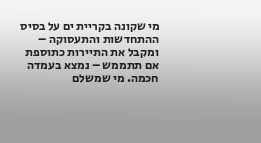מי שקונה בקריית ים על בסיס ההתחדשות והתעסוקה – ומקבל את התיירות כתוספת אם תתממש – נמצא בעמדה חכמה. מי שמשלם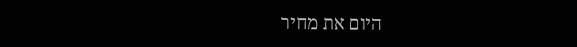היום את מחיר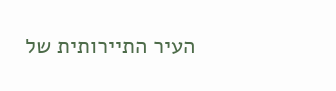העיר התיירותית של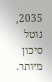2035, נוטל סיכון מיותר.